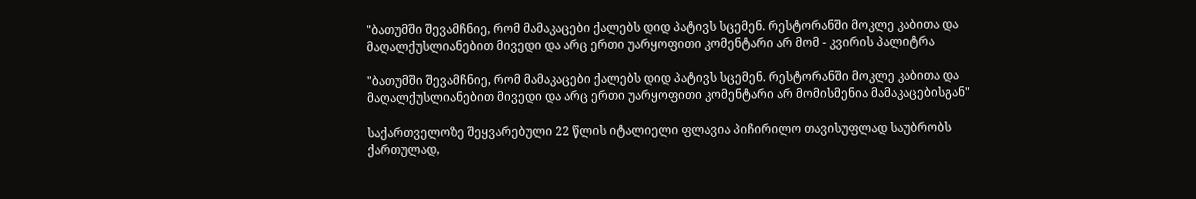"ბათუმში შევამჩნიე, რომ მამაკაცები ქალებს დიდ პატივს სცემენ. რესტორანში მოკლე კაბითა და მაღალქუსლიანებით მივედი და არც ერთი უარყოფითი კომენტარი არ მომ - კვირის პალიტრა

"ბათუმში შევამჩნიე, რომ მამაკაცები ქალებს დიდ პატივს სცემენ. რესტორანში მოკლე კაბითა და მაღალქუსლიანებით მივედი და არც ერთი უარყოფითი კომენტარი არ მომისმენია მამაკაცებისგან"

საქართველოზე შეყვარებული 22 წლის იტალიელი ფლავია პიჩირილო თავისუფლად საუბრობს ქართულად,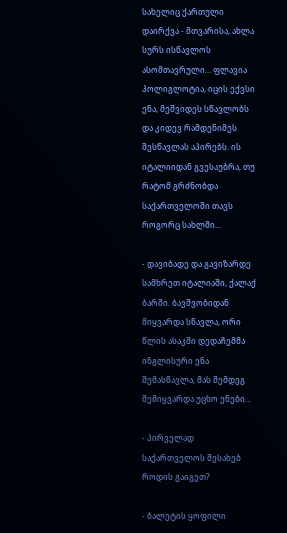სახელიც ქართული დაირქვა - მთვარისა, ახლა სურს ისწავლოს ასომთავრული... ფლავია პოლიგლოტია, იცის ექვსი ენა, მეშვიდეს სწავლობს და კიდევ რამდენიმეს შესწავლას აპირებს. ის იტალიიდან გვესაუბრა, თუ რატომ გრძნობდა საქართველოში თავს როგორც სახლში...

- დავიბადე და გავიზარდე სამხრეთ იტალიაში, ქალაქ ბარში. ბავშვობიდან მიყვარდა სწავლა, ორი წლის ასაკში დედაჩემმა ინგლისური ენა შემასწავლა, მას შემდეგ შემიყვარდა უცხო ენები...

- პირველად საქართველოს შესახებ როდის გაიგეთ?

- ბალეტის ყოფილი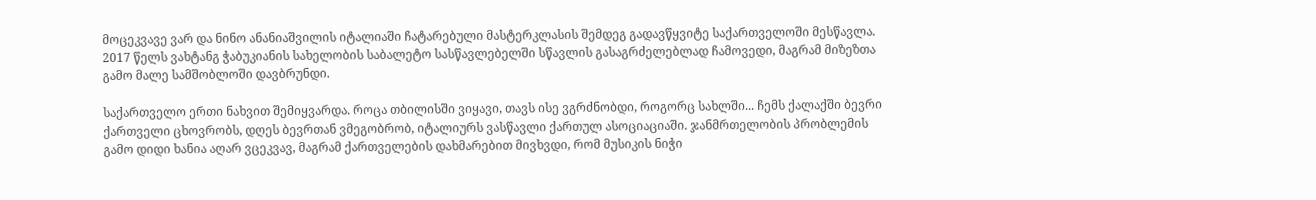მოცეკვავე ვარ და ნინო ანანიაშვილის იტალიაში ჩატარებული მასტერკლასის შემდეგ გადავწყვიტე საქართველოში მესწავლა. 2017 წელს ვახტანგ ჭაბუკიანის სახელობის საბალეტო სასწავლებელში სწავლის გასაგრძელებლად ჩამოვედი, მაგრამ მიზეზთა გამო მალე სამშობლოში დავბრუნდი.

საქართველო ერთი ნახვით შემიყვარდა. როცა თბილისში ვიყავი, თავს ისე ვგრძნობდი, როგორც სახლში... ჩემს ქალაქში ბევრი ქართველი ცხოვრობს, დღეს ბევრთან ვმეგობრობ, იტალიურს ვასწავლი ქართულ ასოციაციაში. ჯანმრთელობის პრობლემის გამო დიდი ხანია აღარ ვცეკვავ, მაგრამ ქართველების დახმარებით მივხვდი, რომ მუსიკის ნიჭი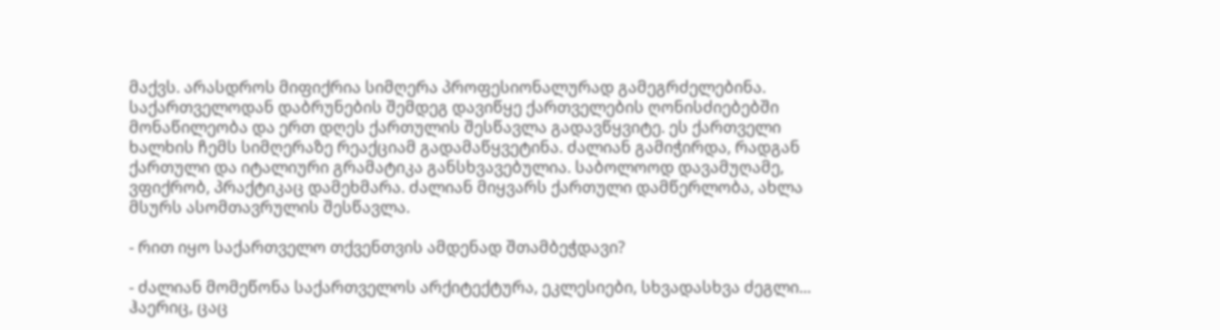მაქვს. არასდროს მიფიქრია სიმღერა პროფესიონალურად გამეგრძელებინა. საქართველოდან დაბრუნების შემდეგ დავიწყე ქართველების ღონისძიებებში მონაწილეობა და ერთ დღეს ქართულის შესწავლა გადავწყვიტე. ეს ქართველი ხალხის ჩემს სიმღერაზე რეაქციამ გადამაწყვეტინა. ძალიან გამიჭირდა, რადგან ქართული და იტალიური გრამატიკა განსხვავებულია. საბოლოოდ დავამუღამე, ვფიქრობ, პრაქტიკაც დამეხმარა. ძალიან მიყვარს ქართული დამწერლობა, ახლა მსურს ასომთავრულის შესწავლა.

- რით იყო საქართველო თქვენთვის ამდენად შთამბეჭდავი?

- ძალიან მომეწონა საქართველოს არქიტექტურა, ეკლესიები, სხვადასხვა ძეგლი... ჰაერიც, ცაც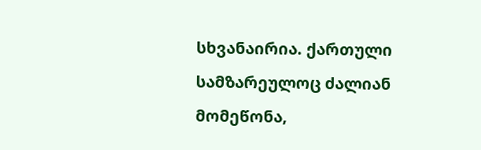სხვანაირია. ქართული სამზარეულოც ძალიან მომეწონა,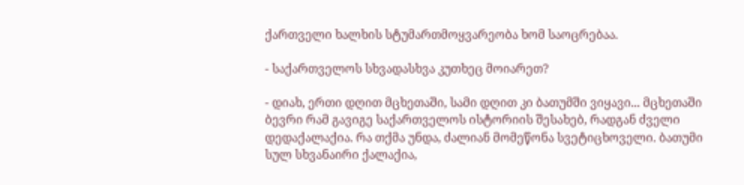ქართველი ხალხის სტუმართმოყვარეობა ხომ საოცრებაა.

- საქართველოს სხვადასხვა კუთხეც მოიარეთ?

- დიახ, ერთი დღით მცხეთაში, სამი დღით კი ბათუმში ვიყავი... მცხეთაში ბევრი რამ გავიგე საქართველოს ისტორიის შესახებ, რადგან ძველი დედაქალაქია. რა თქმა უნდა, ძალიან მომეწონა სვეტიცხოველი. ბათუმი სულ სხვანაირი ქალაქია,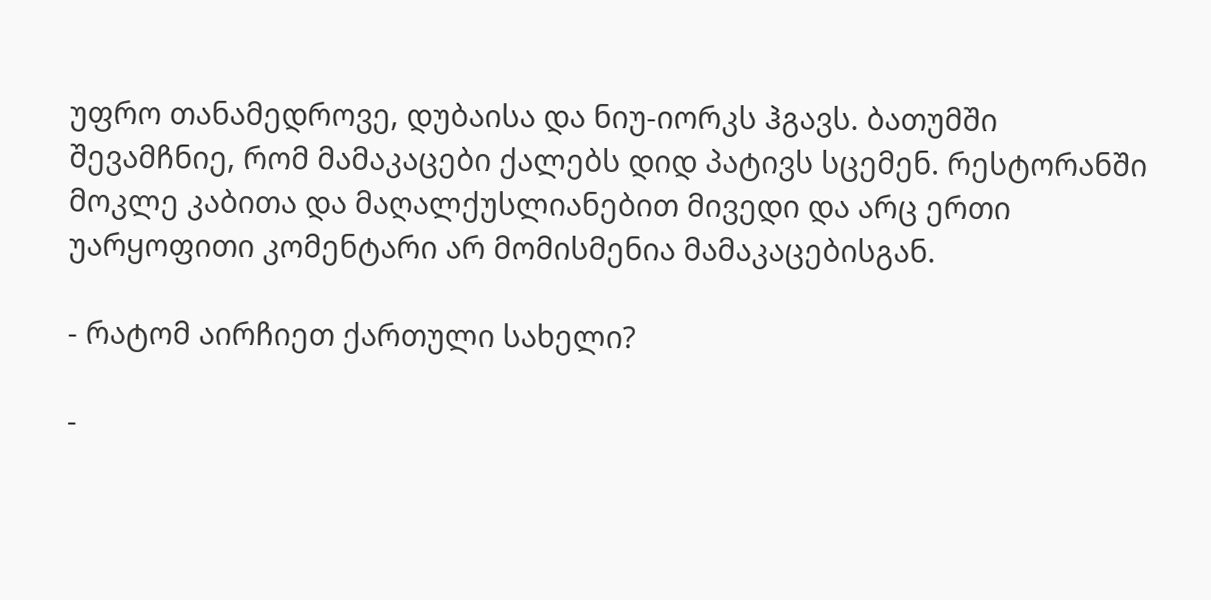უფრო თანამედროვე, დუბაისა და ნიუ-იორკს ჰგავს. ბათუმში შევამჩნიე, რომ მამაკაცები ქალებს დიდ პატივს სცემენ. რესტორანში მოკლე კაბითა და მაღალქუსლიანებით მივედი და არც ერთი უარყოფითი კომენტარი არ მომისმენია მამაკაცებისგან.

- რატომ აირჩიეთ ქართული სახელი?

-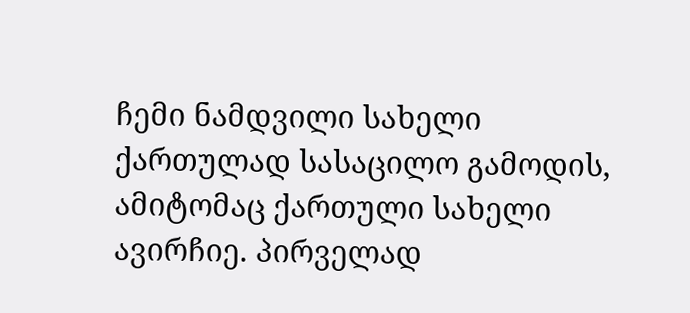ჩემი ნამდვილი სახელი ქართულად სასაცილო გამოდის, ამიტომაც ქართული სახელი ავირჩიე. პირველად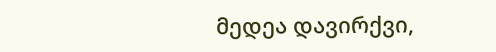მედეა დავირქვი,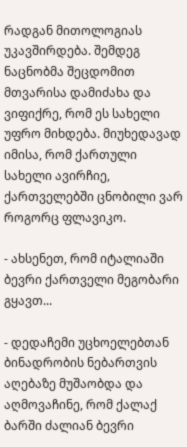რადგან მითოლოგიას უკავშირდება. შემდეგ ნაცნობმა შეცდომით მთვარისა დამიძახა და ვიფიქრე, რომ ეს სახელი უფრო მიხდება. მიუხედავად იმისა, რომ ქართული სახელი ავირჩიე, ქართველებში ცნობილი ვარ როგორც ფლავიკო.

- ახსენეთ, რომ იტალიაში ბევრი ქართველი მეგობარი გყავთ...

- დედაჩემი უცხოელებთან ბინადრობის ნებართვის აღებაზე მუშაობდა და აღმოვაჩინე, რომ ქალაქ ბარში ძალიან ბევრი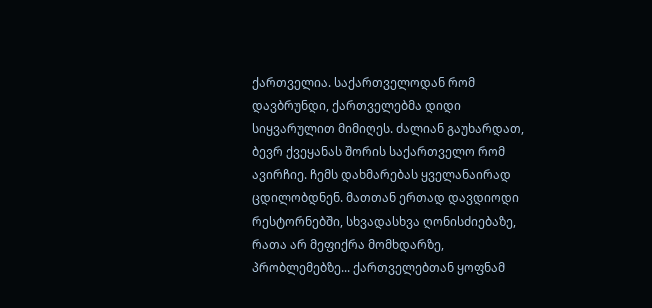ქართველია. საქართველოდან რომ დავბრუნდი, ქართველებმა დიდი სიყვარულით მიმიღეს. ძალიან გაუხარდათ, ბევრ ქვეყანას შორის საქართველო რომ ავირჩიე. ჩემს დახმარებას ყველანაირად ცდილობდნენ. მათთან ერთად დავდიოდი რესტორნებში, სხვადასხვა ღონისძიებაზე, რათა არ მეფიქრა მომხდარზე, პრობლემებზე... ქართველებთან ყოფნამ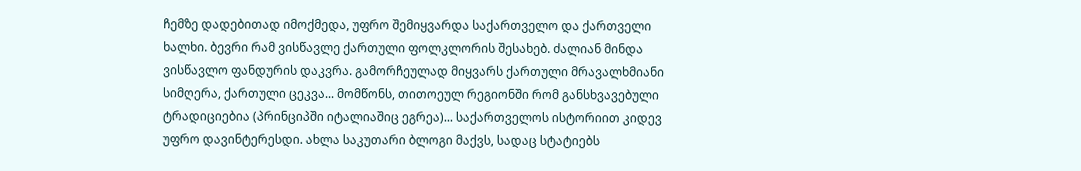ჩემზე დადებითად იმოქმედა, უფრო შემიყვარდა საქართველო და ქართველი ხალხი. ბევრი რამ ვისწავლე ქართული ფოლკლორის შესახებ. ძალიან მინდა ვისწავლო ფანდურის დაკვრა. გამორჩეულად მიყვარს ქართული მრავალხმიანი სიმღერა, ქართული ცეკვა... მომწონს, თითოეულ რეგიონში რომ განსხვავებული ტრადიციებია (პრინციპში იტალიაშიც ეგრეა)... საქართველოს ისტორიით კიდევ უფრო დავინტერესდი. ახლა საკუთარი ბლოგი მაქვს, სადაც სტატიებს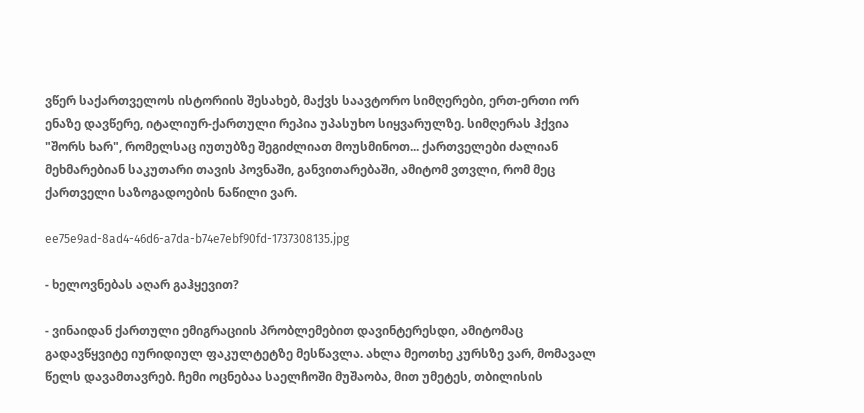ვწერ საქართველოს ისტორიის შესახებ, მაქვს საავტორო სიმღერები, ერთ-ერთი ორ ენაზე დავწერე, იტალიურ-ქართული რეპია უპასუხო სიყვარულზე. სიმღერას ჰქვია "შორს ხარ", რომელსაც იუთუბზე შეგიძლიათ მოუსმინოთ... ქართველები ძალიან მეხმარებიან საკუთარი თავის პოვნაში, განვითარებაში, ამიტომ ვთვლი, რომ მეც ქართველი საზოგადოების ნაწილი ვარ.

ee75e9ad-8ad4-46d6-a7da-b74e7ebf90fd-1737308135.jpg

- ხელოვნებას აღარ გაჰყევით?

- ვინაიდან ქართული ემიგრაციის პრობლემებით დავინტერესდი, ამიტომაც გადავწყვიტე იურიდიულ ფაკულტეტზე მესწავლა. ახლა მეოთხე კურსზე ვარ, მომავალ წელს დავამთავრებ. ჩემი ოცნებაა საელჩოში მუშაობა, მით უმეტეს, თბილისის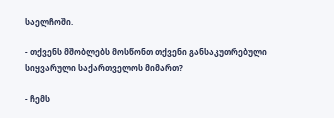საელჩოში.

- თქვენს მშობლებს მოსწონთ თქვენი განსაკუთრებული სიყვარული საქართველოს მიმართ?

- ჩემს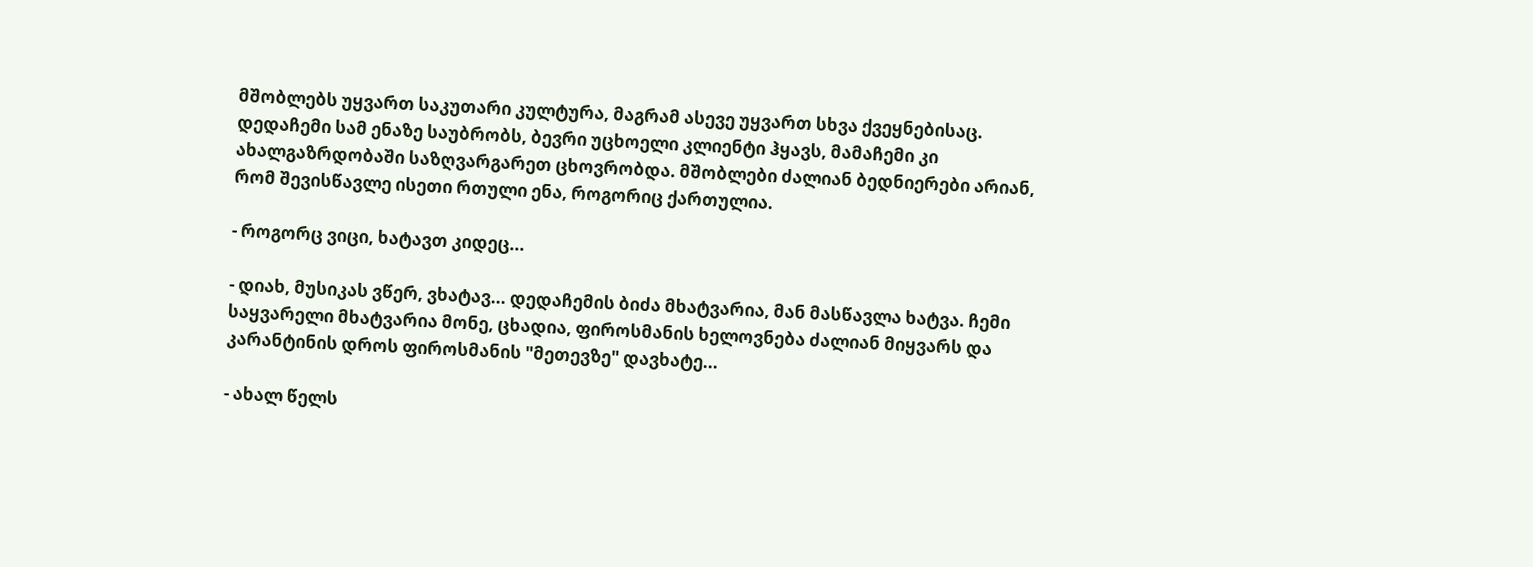მშობლებს უყვართ საკუთარი კულტურა, მაგრამ ასევე უყვართ სხვა ქვეყნებისაც. დედაჩემი სამ ენაზე საუბრობს, ბევრი უცხოელი კლიენტი ჰყავს, მამაჩემი კი ახალგაზრდობაში საზღვარგარეთ ცხოვრობდა. მშობლები ძალიან ბედნიერები არიან, რომ შევისწავლე ისეთი რთული ენა, როგორიც ქართულია.

- როგორც ვიცი, ხატავთ კიდეც...

- დიახ, მუსიკას ვწერ, ვხატავ... დედაჩემის ბიძა მხატვარია, მან მასწავლა ხატვა. ჩემი საყვარელი მხატვარია მონე, ცხადია, ფიროსმანის ხელოვნება ძალიან მიყვარს და კარანტინის დროს ფიროსმანის "მეთევზე" დავხატე...

- ახალ წელს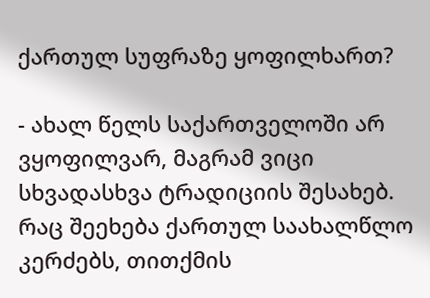ქართულ სუფრაზე ყოფილხართ?

- ახალ წელს საქართველოში არ ვყოფილვარ, მაგრამ ვიცი სხვადასხვა ტრადიციის შესახებ. რაც შეეხება ქართულ საახალწლო კერძებს, თითქმის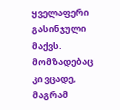ყველაფერი გასინჯული მაქვს. მომზადებაც კი ვცადე, მაგრამ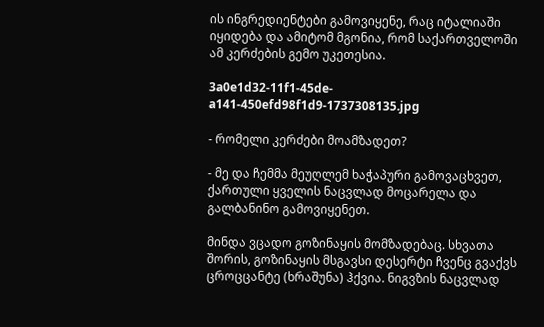ის ინგრედიენტები გამოვიყენე, რაც იტალიაში იყიდება და ამიტომ მგონია, რომ საქართველოში ამ კერძების გემო უკეთესია.

3a0e1d32-11f1-45de-a141-450efd98f1d9-1737308135.jpg

- რომელი კერძები მოამზადეთ?

- მე და ჩემმა მეუღლემ ხაჭაპური გამოვაცხვეთ, ქართული ყველის ნაცვლად მოცარელა და გალბანინო გამოვიყენეთ.

მინდა ვცადო გოზინაყის მომზადებაც. სხვათა შორის, გოზინაყის მსგავსი დესერტი ჩვენც გვაქვს ცროცცანტე (ხრაშუნა) ჰქვია. ნიგვზის ნაცვლად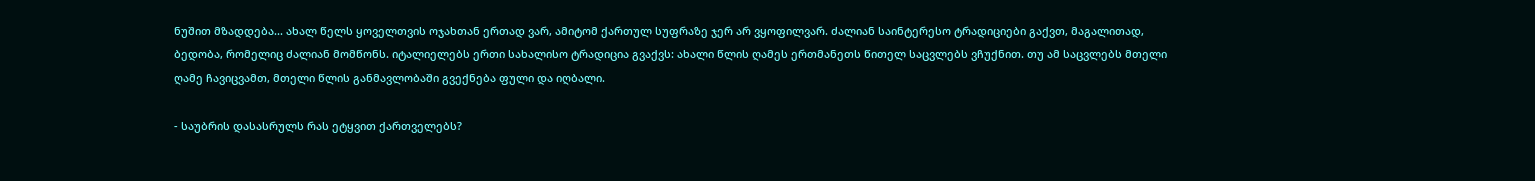ნუშით მზადდება... ახალ წელს ყოველთვის ოჯახთან ერთად ვარ, ამიტომ ქართულ სუფრაზე ჯერ არ ვყოფილვარ. ძალიან საინტერესო ტრადიციები გაქვთ, მაგალითად, ბედობა, რომელიც ძალიან მომწონს. იტალიელებს ერთი სახალისო ტრადიცია გვაქვს: ახალი წლის ღამეს ერთმანეთს წითელ საცვლებს ვჩუქნით. თუ ამ საცვლებს მთელი ღამე ჩავიცვამთ, მთელი წლის განმავლობაში გვექნება ფული და იღბალი.

- საუბრის დასასრულს რას ეტყვით ქართველებს?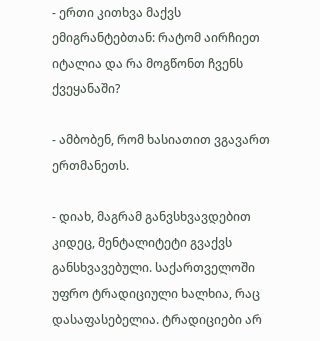- ერთი კითხვა მაქვს ემიგრანტებთან: რატომ აირჩიეთ იტალია და რა მოგწონთ ჩვენს ქვეყანაში?

- ამბობენ, რომ ხასიათით ვგავართ ერთმანეთს.

- დიახ, მაგრამ განვსხვავდებით კიდეც, მენტალიტეტი გვაქვს განსხვავებული. საქართველოში უფრო ტრადიციული ხალხია, რაც დასაფასებელია. ტრადიციები არ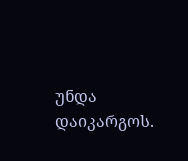უნდა დაიკარგოს.